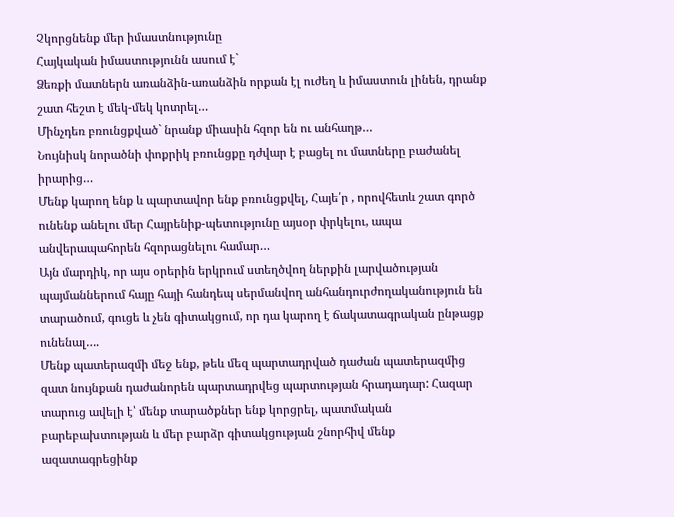Չկորցնենք մեր իմաստնությունը
Հայկական իմաստությունն ասում է`
Ձեռքի մատներն առանձին-առանձին որքան էլ ուժեղ և իմաստուն լինեն, դրանք շատ հեշտ է մեկ-մեկ կոտրել…
Մինչդեռ բռունցքված` նրանք միասին հզոր են ու անհաղթ…
Նույնիսկ նորածնի փոքրիկ բռունցքը դժվար է բացել ու մատները բաժանել իրարից…
Մենք կարող ենք և պարտավոր ենք բռունցքվել, Հայե՛ր , որովհետև շատ գործ ունենք անելու մեր Հայրենիք-պետությունը այսօր փրկելու, ապա անվերապահորեն հզորացնելու համար…
Այն մարդիկ, որ այս օրերին երկրում ստեղծվող ներքին լարվածության պայմաններում հայը հայի հանդեպ սերմանվող անհանդուրժողականություն են տարածում, գուցե և չեն գիտակցում, որ դա կարող է ճակատագրական ընթացք ունենալ….
Մենք պատերազմի մեջ ենք, թեև մեզ պարտադրված դաժան պատերազմից զատ նույնքան դաժանորեն պարտադրվեց պարտության հրադադար: Հազար տարուց ավելի է՝ մենք տարածքներ ենք կորցրել, պատմական բարեբախտության և մեր բարձր գիտակցության շնորհիվ մենք ազատագրեցինք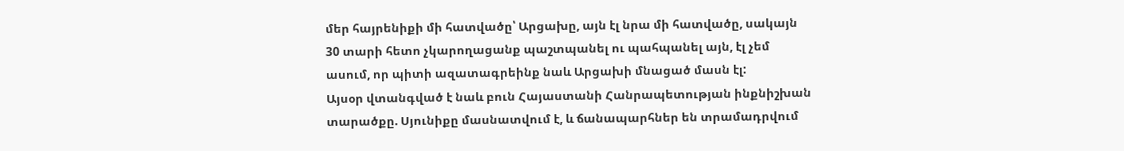մեր հայրենիքի մի հատվածը՝ Արցախը, այն էլ նրա մի հատվածը, սակայն 30 տարի հետո չկարողացանք պաշտպանել ու պահպանել այն, էլ չեմ ասում, որ պիտի ազատագրեինք նաև Արցախի մնացած մասն էլ:
Այսօր վտանգված է նաև բուն Հայաստանի Հանրապետության ինքնիշխան տարածքը. Սյունիքը մասնատվում է, և ճանապարհներ են տրամադրվում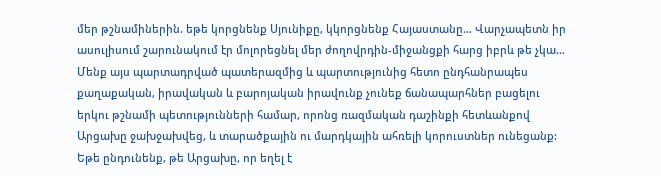մեր թշնամիներին. եթե կորցնենք Սյունիքը, կկորցնենք Հայաստանը… Վարչապետն իր ասուլիսում շարունակում էր մոլորեցնել մեր ժողովրդին-միջանցքի հարց իբրև թե չկա… Մենք այս պարտադրված պատերազմից և պարտությունից հետո ընդհանրապես քաղաքական, իրավական և բարոյական իրավունք չունեք ճանապարհներ բացելու երկու թշնամի պետությունների համար, որոնց ռազմական դաշինքի հետևանքով Արցախը ջախջախվեց, և տարածքային ու մարդկային ահռելի կորուստներ ունեցանք: Եթե ընդունենք, թե Արցախը, որ եղել է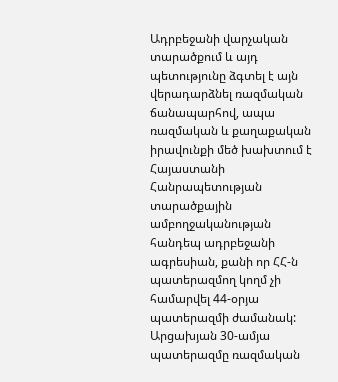Ադրբեջանի վարչական տարածքում և այդ պետությունը ձգտել է այն վերադարձնել ռազմական ճանապարհով, ապա ռազմական և քաղաքական իրավունքի մեծ խախտում է Հայաստանի Հանրապետության տարածքային ամբողջականության հանդեպ ադրբեջանի ագրեսիան, քանի որ ՀՀ-ն պատերազմող կողմ չի համարվել 44-օրյա պատերազմի ժամանակ: Արցախյան 30-ամյա պատերազմը ռազմական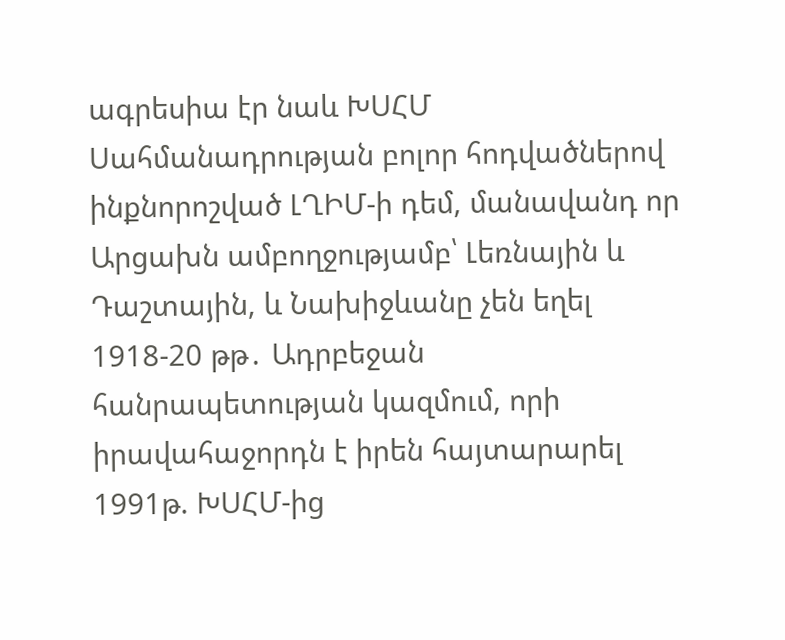ագրեսիա էր նաև ԽՍՀՄ Սահմանադրության բոլոր հոդվածներով ինքնորոշված ԼՂԻՄ-ի դեմ, մանավանդ որ Արցախն ամբողջությամբ՝ Լեռնային և Դաշտային, և Նախիջևանը չեն եղել 1918-20 թթ․ Ադրբեջան հանրապետության կազմում, որի իրավահաջորդն է իրեն հայտարարել 1991թ. ԽՍՀՄ-ից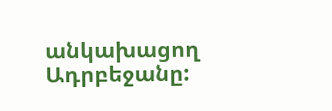անկախացող Ադրբեջանը: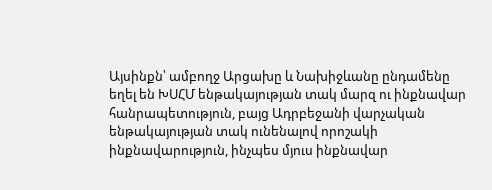Այսինքն՝ ամբողջ Արցախը և Նախիջևանը ընդամենը եղել են ԽՍՀՄ ենթակայության տակ մարզ ու ինքնավար հանրապետություն, բայց Ադրբեջանի վարչական ենթակայության տակ ունենալով որոշակի ինքնավարություն, ինչպես մյուս ինքնավար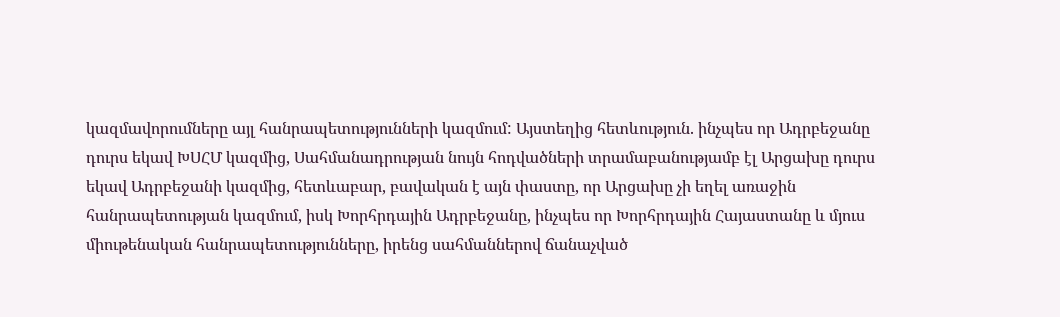կազմավորումները այլ հանրապետությունների կազմում: Այստեղից հետևություն. ինչպես որ Ադրբեջանը դուրս եկավ ԽՍՀՄ կազմից, Սահմանադրության նույն հոդվածների տրամաբանությամբ էլ Արցախը դուրս եկավ Ադրբեջանի կազմից, հետևաբար, բավական է այն փաստը, որ Արցախը չի եղել առաջին հանրապետության կազմում, իսկ Խորհրդային Ադրբեջանը, ինչպես որ Խորհրդային Հայաստանը և մյուս միութենական հանրապետությունները, իրենց սահմաններով ճանաչված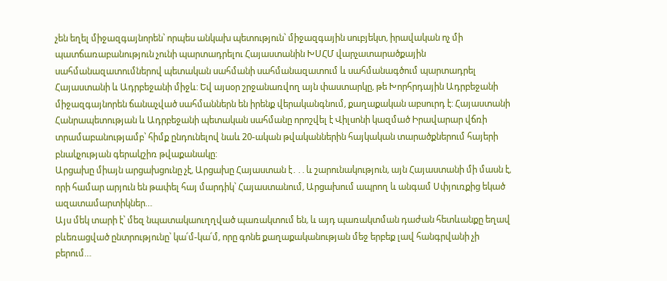չեն եղել միջազգայնորեն՝ որպես անկախ պետություն՝ միջազգային սուբյեկտ, իրավական ոչ մի պատճառաբանություն չունի պարտադրելու Հայաստանին ԽՍՀՄ վարչատարածքային սահմանազատումներով պետական սահմանի սահմանազատում և սահմանագծում պարտադրել Հայաստանի և Ադրբեջանի միջև: Եվ այսօր շրջանառվող այն փաստարկը, թե Խորհրդային Ադրբեջանի միջազգայնորեն ճանաչված սահմաններն են իրենք վերականգնում, քաղաքական աբսուրդ է: Հայաստանի Հանրապետության և Ադրբեջանի պետական սահմանը որոշվել է Վիլսոնի կազմած Իրավարար վճռի տրամաբանությամբ՝ հիմք ընդունելով նաև 20-ական թվականներին հայկական տարածքներում հայերի բնակչության գերակշիռ թվաքանակը:
Արցախը միայն արցախցունը չէ, Արցախը Հայաստան է․․. և շարունակություն, այն Հայաստանի մի մասն է, որի համար արյուն են թափել հայ մարդիկ՝ Հայաստանում, Արցախում ապրող և անգամ Սփյուռքից եկած ազատամարտիկներ…
Այս մեկ տարի է՝ մեզ նպատակաուղղված պառակտում են, և այդ պառակտման դաժան հետևանքը եղավ բևեռացված ընտրությունը՝ կա՛մ-կա՛մ, որը գոնե քաղաքականության մեջ երբեք լավ հանգրվանի չի բերում…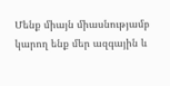Մենք միայն միասնությամբ կարող ենք մեր ազգային և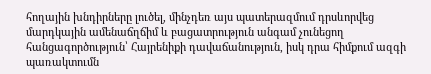հողային խնդիրները լուծել, մինչդեռ այս պատերազմում դրսևորվեց մարդկային ամենաճղճիմ և բացատրություն անգամ չունեցող հանցագործություն՝ Հայրենիքի դավաճանություն, իսկ դրա հիմքում ազգի պառակտումն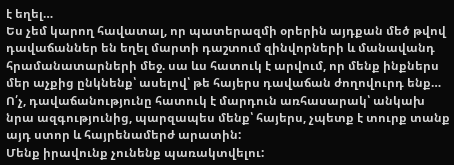է եղել…
Ես չեմ կարող հավատալ, որ պատերազմի օրերին այդքան մեծ թվով դավաճաններ են եղել մարտի դաշտում զինվորների և մանավանդ հրամանատարների մեջ. սա ևս հատուկ է արվում, որ մենք ինքներս մեր աչքից ընկնենք՝ ասելով՝ թե հայերս դավաճան ժողովուրդ ենք… Ո՛չ, դավաճանությունը հատուկ է մարդուն առհասարակ՝ անկախ նրա ազգությունից, պարզապես մենք՝ հայերս, չպետք է տուրք տանք այդ ստոր և հայրենամերժ արատին:
Մենք իրավունք չունենք պառակտվելու: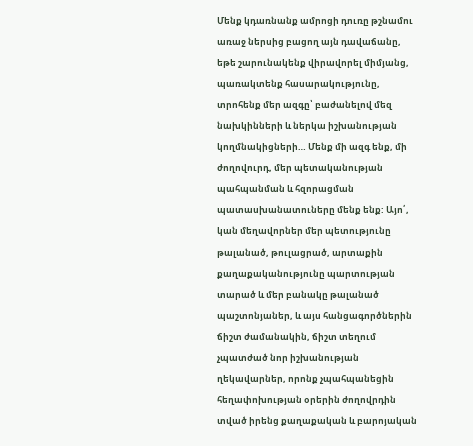Մենք կդառնանք ամրոցի դուռը թշնամու առաջ ներսից բացող այն դավաճանը, եթե շարունակենք վիրավորել միմյանց, պառակտենք հասարակությունը, տրոհենք մեր ազգը՝ բաժանելով մեզ նախկինների և ներկա իշխանության կողմնակիցների… Մենք մի ազգ ենք, մի ժողովուրդ, մեր պետականության պահպանման և հզորացման պատասխանատուները մենք ենք: Այո՛, կան մեղավորներ մեր պետությունը թալանած, թուլացրած, արտաքին քաղաքականությունը պարտության տարած և մեր բանակը թալանած պաշտոնյաներ, և այս հանցագործներին ճիշտ ժամանակին, ճիշտ տեղում չպատժած նոր իշխանության ղեկավարներ, որոնք չպահպանեցին հեղափոխության օրերին ժողովրդին տված իրենց քաղաքական և բարոյական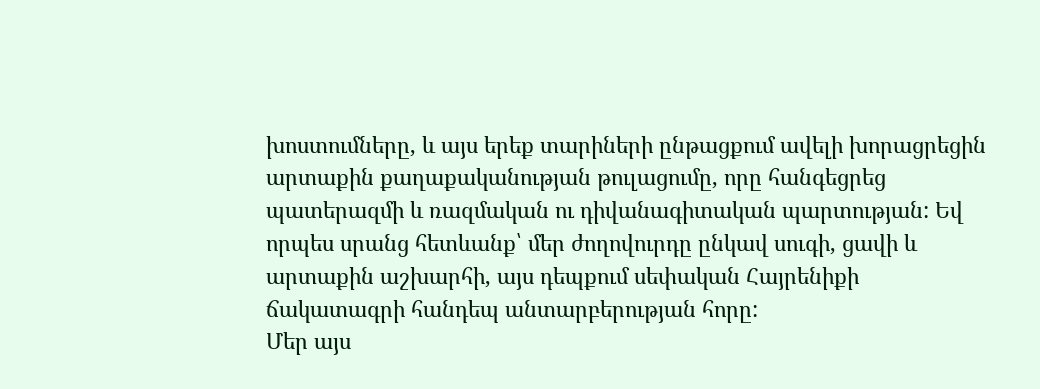խոստումները, և այս երեք տարիների ընթացքում ավելի խորացրեցին արտաքին քաղաքականության թուլացումը, որը հանգեցրեց պատերազմի և ռազմական ու դիվանագիտական պարտության: Եվ որպես սրանց հետևանք՝ մեր ժողովուրդը ընկավ սուգի, ցավի և արտաքին աշխարհի, այս դեպքում սեփական Հայրենիքի ճակատագրի հանդեպ անտարբերության հորը:
Մեր այս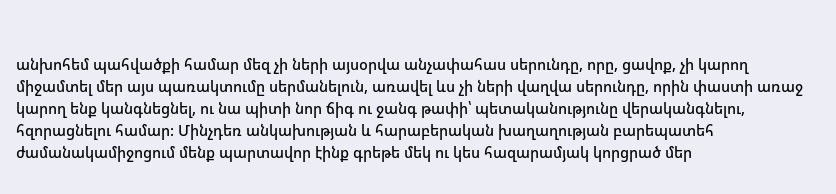անխոհեմ պահվածքի համար մեզ չի ների այսօրվա անչափահաս սերունդը, որը, ցավոք, չի կարող միջամտել մեր այս պառակտումը սերմանելուն, առավել ևս չի ների վաղվա սերունդը, որին փաստի առաջ կարող ենք կանգնեցնել, ու նա պիտի նոր ճիգ ու ջանգ թափի՝ պետականությունը վերականգնելու, հզորացնելու համար: Մինչդեռ անկախության և հարաբերական խաղաղության բարեպատեհ ժամանակամիջոցում մենք պարտավոր էինք գրեթե մեկ ու կես հազարամյակ կորցրած մեր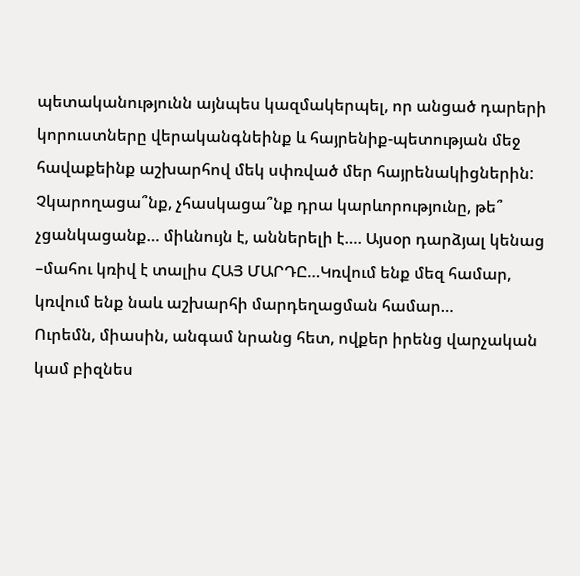պետականությունն այնպես կազմակերպել, որ անցած դարերի կորուստները վերականգնեինք և հայրենիք-պետության մեջ հավաքեինք աշխարհով մեկ սփռված մեր հայրենակիցներին:
Չկարողացա՞նք, չհասկացա՞նք դրա կարևորությունը, թե՞ չցանկացանք… միևնույն է, աններելի է…. Այսօր դարձյալ կենաց –մահու կռիվ է տալիս ՀԱՅ ՄԱՐԴԸ…Կռվում ենք մեզ համար, կռվում ենք նաև աշխարհի մարդեղացման համար…
Ուրեմն, միասին, անգամ նրանց հետ, ովքեր իրենց վարչական կամ բիզնես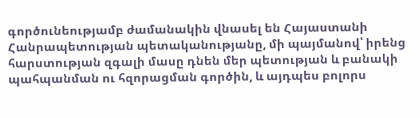գործունեությամբ ժամանակին վնասել են Հայաստանի Հանրապետության պետականությանը, մի պայմանով՝ իրենց հարստության զգալի մասը դնեն մեր պետության և բանակի պահպանման ու հզորացման գործին, և այդպես բոլորս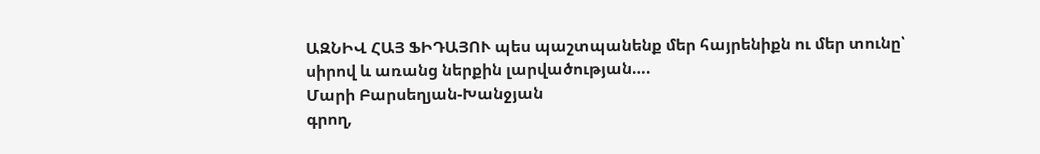ԱԶՆԻՎ ՀԱՅ ՖԻԴԱՅՈՒ պես պաշտպանենք մեր հայրենիքն ու մեր տունը՝ սիրով և առանց ներքին լարվածության….
Մարի Բարսեղյան-Խանջյան
գրող,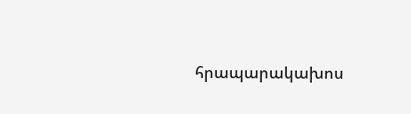հրապարակախոս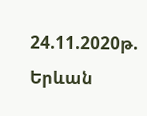24.11.2020թ. Երևան